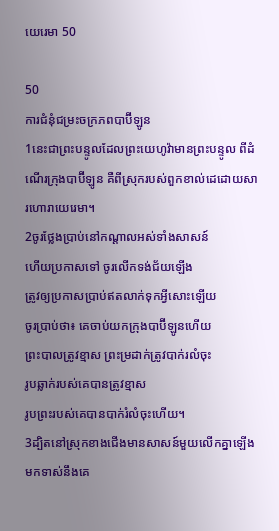យេរេមា 50

50
ការជំនុំជម្រះចក្រ‌ភពបាប៊ីឡូន
1នេះជាព្រះ‌បន្ទូលដែលព្រះ‌យេហូវ៉ាមានព្រះ‌បន្ទូល ពីដំណើរក្រុងបាប៊ីឡូន គឺពីស្រុករបស់ពួកខាល់ដេដោយ‌សារហោរាយេរេមា។
2ចូរថ្លែងប្រាប់នៅកណ្ដាលអស់ទាំងសាសន៍
ហើយប្រកាសទៅ ចូរលើកទង់ជ័យឡើង
ត្រូវឲ្យប្រកាសប្រាប់ឥតលាក់ទុកអ្វីសោះឡើយ
ចូរប្រាប់ថា៖ គេចាប់យកក្រុងបាប៊ីឡូនហើយ
ព្រះ‌បាលត្រូវខ្មាស ព្រះ‌ម្រដាក់ត្រូវបាក់រលំចុះ
រូបឆ្លាក់របស់គេបានត្រូវខ្មាស
រូបព្រះរបស់គេបានបាក់រំលំចុះហើយ។
3ដ្បិតនៅស្រុកខាងជើងមានសាសន៍មួយលើកគ្នាឡើងមកទាស់នឹងគេ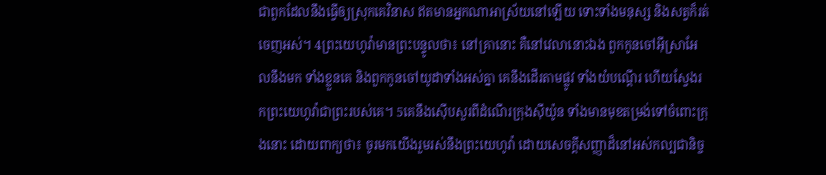ជាពួកដែលនឹងធ្វើឲ្យស្រុកគេវិនាស ឥតមានអ្នកណាអាស្រ័យនៅឡើយ ទោះទាំងមនុស្ស និងសត្វក៏រត់ចេញអស់។ 4ព្រះ‌យេហូវ៉ាមានព្រះ‌បន្ទូលថា៖ នៅគ្រានោះ គឺនៅវេលានោះឯង ពួកកូនចៅអ៊ីស្រា‌អែលនឹងមក ទាំងខ្លួនគេ និងពួកកូនចៅយូដាទាំងអស់គ្នា គេនឹងដើរតាមផ្លូវ ទាំងយំបណ្តើរ ហើយស្វែងរកព្រះ‌យេហូវ៉ាជាព្រះរបស់គេ។ 5គេនឹងស៊ើបសួរពីដំណើរក្រុងស៊ីយ៉ូន ទាំងមានមុខតម្រង់ទៅចំពោះក្រុងនោះ ដោយពាក្យថា៖ ចូរមកយើងរួមរស់នឹងព្រះ‌យេហូវ៉ា ដោយសេចក្ដីសញ្ញាដ៏នៅអស់‌កល្បជា‌និច្ច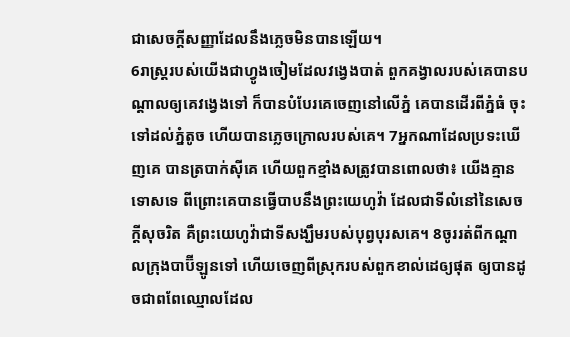ជាសេចក្ដីសញ្ញាដែលនឹងភ្លេចមិនបានឡើយ។
6រាស្ត្ររបស់យើងជាហ្វូងចៀមដែលវង្វេងបាត់ ពួកគង្វាលរបស់គេបានបណ្ដាលឲ្យគេវង្វេងទៅ ក៏បានបំបែរគេចេញនៅលើភ្នំ គេបានដើរពីភ្នំធំ ចុះទៅដល់ភ្នំតូច ហើយបានភ្លេចក្រោលរបស់គេ។ 7អ្នកណាដែលប្រទះឃើញគេ បានត្របាក់ស៊ីគេ ហើយពួកខ្មាំងសត្រូវបានពោលថា៖ យើងគ្មានទោសទេ ពីព្រោះគេបានធ្វើបាបនឹងព្រះ‌យេហូវ៉ា ដែលជាទីលំនៅនៃសេចក្ដីសុចរិត គឺព្រះ‌យេហូវ៉ាជាទីសង្ឃឹមរបស់បុព្វ‌បុរសគេ។ 8ចូររត់ពីកណ្ដាលក្រុងបាប៊ីឡូនទៅ ហើយចេញពីស្រុករបស់ពួកខាល់ដេឲ្យផុត ឲ្យបានដូចជាពពែឈ្មោលដែល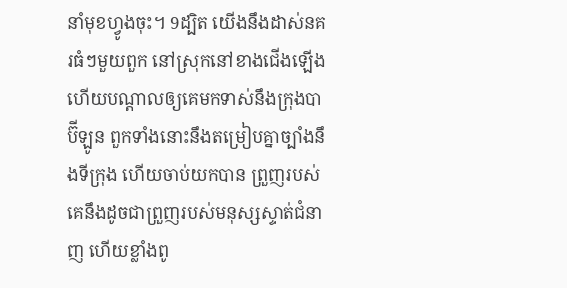នាំមុខហ្វូងចុះ។ 9ដ្បិត យើងនឹងដាស់នគរធំៗមួយពួក នៅស្រុកនៅខាងជើងឡើង ហើយបណ្ដាលឲ្យគេមកទាស់នឹងក្រុងបាប៊ីឡូន ពួកទាំងនោះនឹងតម្រៀបគ្នាច្បាំងនឹងទីក្រុង ហើយចាប់យកបាន ព្រួញរបស់គេនឹងដូចជាព្រួញរបស់មនុស្សស្ទាត់ជំនាញ ហើយខ្លាំងពូ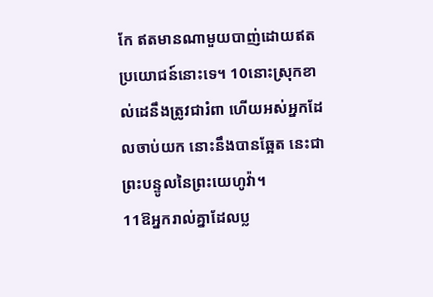កែ ឥតមានណាមួយបាញ់ដោយឥតប្រយោជន៍នោះទេ។ 10នោះស្រុកខាល់ដេនឹងត្រូវជារំពា ហើយអស់អ្នកដែលចាប់យក នោះនឹងបានឆ្អែត នេះជាព្រះ‌បន្ទូលនៃព្រះ‌យេហូវ៉ា។
11ឱអ្នករាល់គ្នាដែលប្ល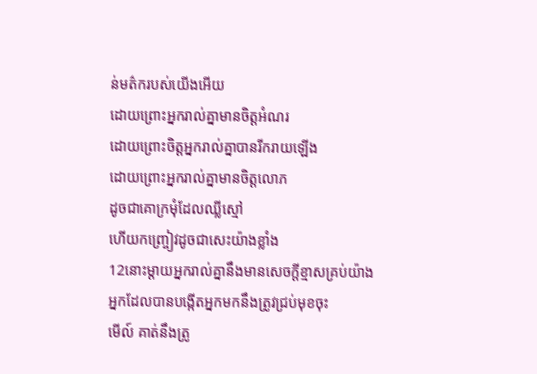ន់មត៌ករបស់យើងអើយ
ដោយព្រោះអ្នករាល់គ្នាមានចិត្តអំណរ
ដោយព្រោះចិត្តអ្នករាល់គ្នាបានរីក‌រាយឡើង
ដោយព្រោះអ្នករាល់គ្នាមានចិត្តលោភ
ដូចជាគោក្រមុំដែលឈ្លីស្មៅ
ហើយកញ្ច្រៀវដូចជាសេះយ៉ាងខ្លាំង
12នោះម្តាយអ្នករាល់គ្នានឹងមានសេចក្ដីខ្មាសគ្រប់យ៉ាង
អ្នកដែលបានបង្កើតអ្នកមកនឹងត្រូវជ្រប់មុខចុះ
មើល៍ គាត់នឹងត្រូ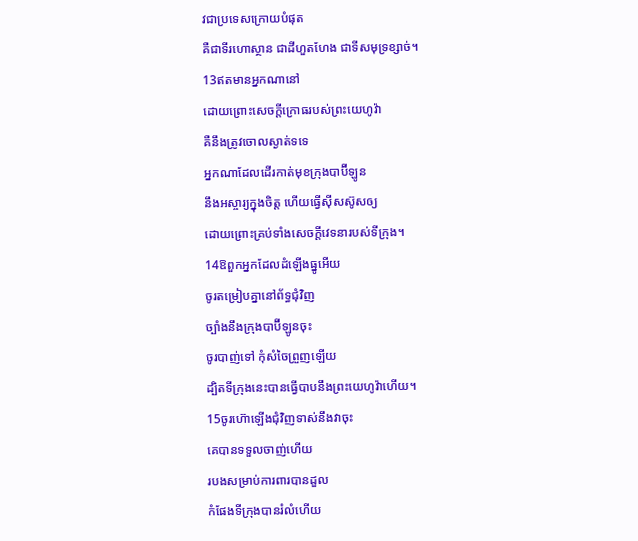វជាប្រទេសក្រោយបំផុត
គឺជាទីរហោ‌ស្ថាន ជាដីហួត‌ហែង ជាទីសមុទ្រខ្សាច់។
13ឥតមានអ្នកណានៅ
ដោយព្រោះសេចក្ដីក្រោធរបស់ព្រះ‌យេហូវ៉ា
គឺនឹងត្រូវចោលស្ងាត់ទទេ
អ្នកណាដែលដើរកាត់មុខក្រុងបាប៊ីឡូន
នឹងអស្ចារ្យក្នុងចិត្ត ហើយធ្វើស៊ីស‌ស៊ូសឲ្យ
ដោយព្រោះគ្រប់ទាំងសេចក្ដីវេទនារបស់ទីក្រុង។
14ឱពួកអ្នកដែលដំឡើងធ្នូអើយ
ចូរតម្រៀបគ្នានៅព័ទ្ធជុំ‌វិញ
ច្បាំងនឹងក្រុងបាប៊ីឡូនចុះ
ចូរបាញ់ទៅ កុំសំចៃព្រួញឡើយ
ដ្បិតទីក្រុងនេះបានធ្វើបាបនឹងព្រះ‌យេហូវ៉ាហើយ។
15ចូរហ៊ោឡើងជុំ‌វិញទាស់នឹងវាចុះ
គេបានទទួលចាញ់ហើយ
របងសម្រាប់ការពារបានដួល
កំផែងទីក្រុងបានរំលំហើយ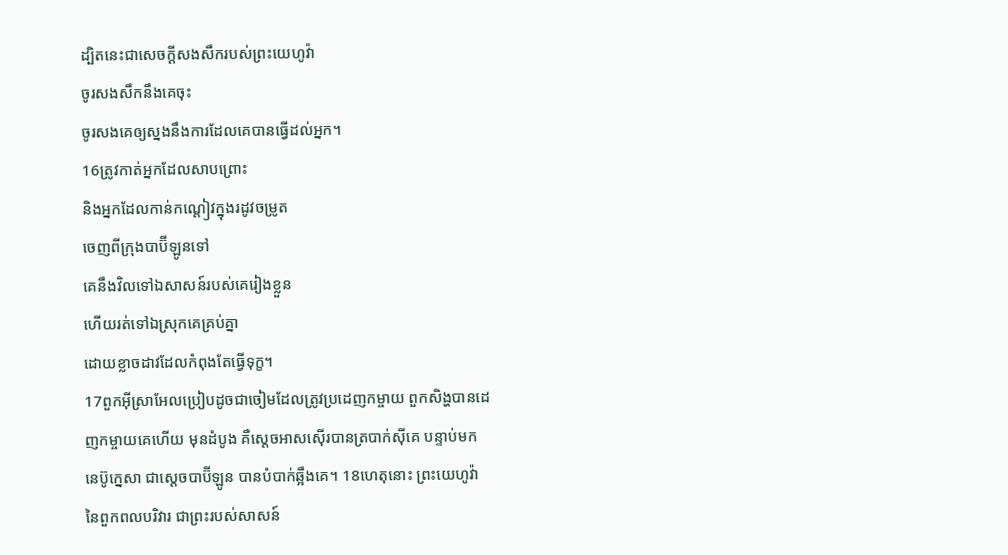ដ្បិតនេះជាសេចក្ដីសង‌សឹករបស់ព្រះ‌យេហូវ៉ា
ចូរសង‌សឹកនឹងគេចុះ
ចូរសងគេឲ្យស្នងនឹងការដែលគេបានធ្វើដល់អ្នក។
16ត្រូវកាត់អ្នកដែលសាប‌ព្រោះ
និងអ្នកដែលកាន់កណ្តៀវក្នុងរដូវចម្រូត
ចេញពីក្រុងបាប៊ីឡូនទៅ
គេនឹងវិលទៅឯសាសន៍របស់គេរៀងខ្លួន
ហើយរត់ទៅឯស្រុកគេគ្រប់គ្នា
ដោយខ្លាចដាវដែលកំពុងតែធ្វើទុក្ខ។
17ពួកអ៊ីស្រា‌អែលប្រៀបដូចជាចៀមដែលត្រូវប្រដេញកម្ចាយ ពួកសិង្ហបានដេញកម្ចាយគេហើយ មុនដំបូង គឺស្តេចអាស‌ស៊ើរបានត្របាក់ស៊ីគេ បន្ទាប់មក នេប៊ូក្នេសា ជាស្តេចបាប៊ីឡូន បានបំបាក់ឆ្អឹងគេ។ 18ហេតុនោះ ព្រះ‌យេហូវ៉ានៃពួកពល‌បរិវារ ជាព្រះរបស់សាសន៍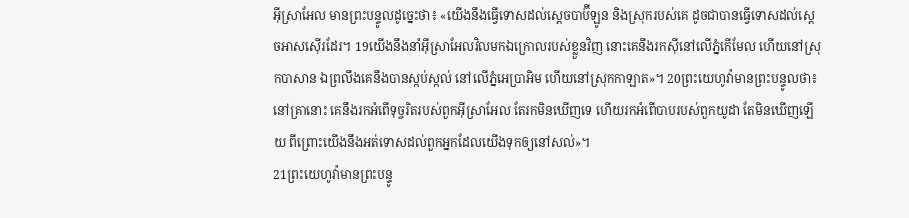អ៊ីស្រា‌អែល មានព្រះ‌បន្ទូលដូច្នេះថា៖ «យើងនឹងធ្វើទោសដល់ស្តេចបាប៊ីឡូន និងស្រុករបស់គេ ដូចជាបានធ្វើទោសដល់ស្តេចអាស‌ស៊ើរដែរ។ 19យើងនឹងនាំអ៊ីស្រា‌អែលវិលមកឯក្រោលរបស់ខ្លួនវិញ នោះគេនឹងរកស៊ីនៅលើភ្នំកើមែល ហើយនៅស្រុកបាសាន ឯព្រលឹងគេនឹងបានស្កប់‌ស្កល់ នៅលើភ្នំអេប្រាអិម ហើយនៅស្រុកកាឡាត»។ 20ព្រះ‌យេហូវ៉ាមានព្រះ‌បន្ទូលថា៖ នៅគ្រានោះ គេនឹងរកអំពើទុច្ចរិតរបស់ពួកអ៊ីស្រា‌អែល តែរកមិនឃើញទេ ហើយរកអំពើបាបរបស់ពួកយូដា តែមិនឃើញឡើយ ពីព្រោះយើងនឹងអត់ទោសដល់ពួកអ្នកដែលយើងទុកឲ្យនៅសល់»។
21ព្រះ‌យេហូវ៉ាមានព្រះ‌បន្ទូ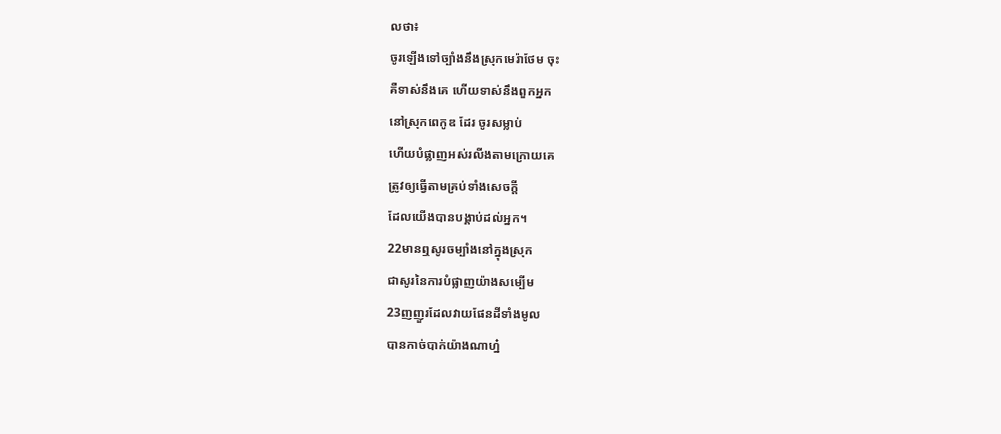លថា៖
ចូរឡើងទៅច្បាំងនឹងស្រុកមេរ៉ាថែម ចុះ
គឺទាស់នឹងគេ ហើយទាស់នឹងពួកអ្នក
នៅស្រុកពេកូឌ ដែរ ចូរសម្លាប់
ហើយបំផ្លាញអស់រលីងតាមក្រោយគេ
ត្រូវឲ្យធ្វើតាមគ្រប់ទាំងសេចក្ដី
ដែលយើងបានបង្គាប់ដល់អ្នក។
22មានឮសូរចម្បាំងនៅក្នុងស្រុក
ជាសូរនៃការបំផ្លាញយ៉ាងសម្បើម
23ញញួរដែលវាយផែនដីទាំងមូល
បានកាច់បាក់យ៉ាងណាហ្ន៎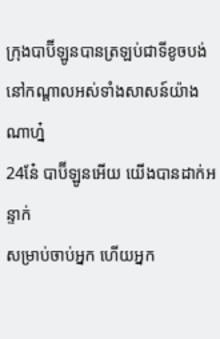ក្រុងបាប៊ីឡូនបានត្រឡប់ជាទីខូច‌បង់
នៅកណ្ដាលអស់ទាំងសាសន៍យ៉ាងណាហ្ន៎
24នែ៎ បាប៊ីឡូនអើយ យើងបានដាក់អន្ទាក់
សម្រាប់ចាប់អ្នក ហើយអ្នក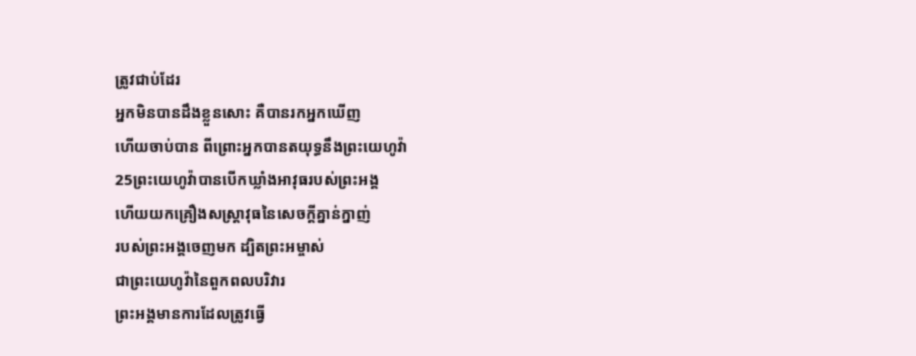ត្រូវជាប់ដែរ
អ្នកមិនបានដឹងខ្លួនសោះ គឺបានរកអ្នកឃើញ
ហើយចាប់បាន ពីព្រោះអ្នកបានតយុទ្ធនឹងព្រះ‌យេហូវ៉ា
25ព្រះ‌យេហូវ៉ាបានបើកឃ្លាំងអាវុធរបស់ព្រះ‌អង្គ
ហើយយកគ្រឿងសស្ត្រា‌វុធនៃសេចក្ដីគ្នាន់‌ក្នាញ់
របស់ព្រះ‌អង្គចេញមក ដ្បិតព្រះ‌អម្ចាស់
ជាព្រះ‌យេហូវ៉ានៃពួកពល‌បរិវារ
ព្រះ‌អង្គមានការដែលត្រូវធ្វើ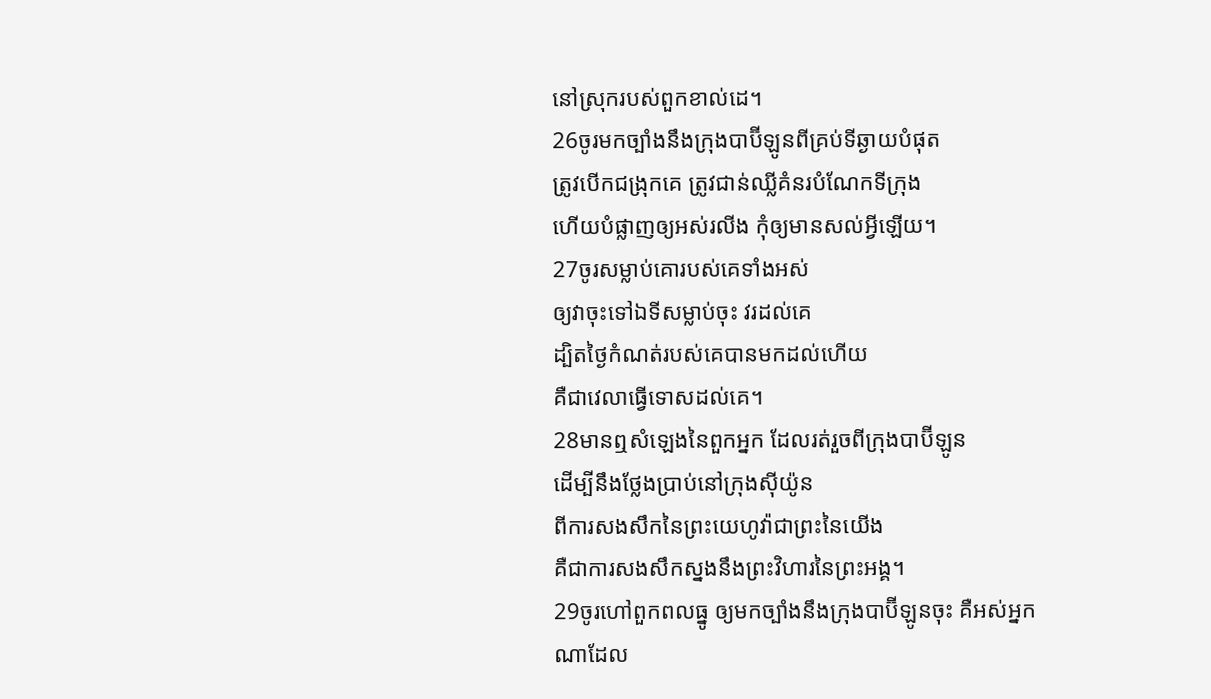នៅស្រុករបស់ពួកខាល់ដេ។
26ចូរមកច្បាំងនឹងក្រុងបាប៊ីឡូនពីគ្រប់ទីឆ្ងាយបំផុត
ត្រូវបើកជង្រុកគេ ត្រូវជាន់ឈ្លីគំនរបំណែកទីក្រុង
ហើយបំផ្លាញឲ្យអស់រលីង កុំឲ្យមានសល់អ្វីឡើយ។
27ចូរសម្លាប់គោរបស់គេទាំងអស់
ឲ្យវាចុះទៅឯទីសម្លាប់ចុះ វរដល់គេ
ដ្បិតថ្ងៃកំណត់របស់គេបានមកដល់ហើយ
គឺជាវេលាធ្វើទោសដល់គេ។
28មានឮសំឡេងនៃពួកអ្នក ដែលរត់រួចពីក្រុងបាប៊ីឡូន
ដើម្បីនឹងថ្លែងប្រាប់នៅក្រុងស៊ីយ៉ូន
ពីការសង‌សឹកនៃព្រះ‌យេហូវ៉ាជាព្រះនៃយើង
គឺជាការសង‌សឹកស្នងនឹងព្រះ‌វិហារនៃព្រះ‌អង្គ។
29ចូរហៅពួកពលធ្នូ ឲ្យមកច្បាំងនឹងក្រុងបាប៊ីឡូនចុះ គឺអស់អ្នកណាដែល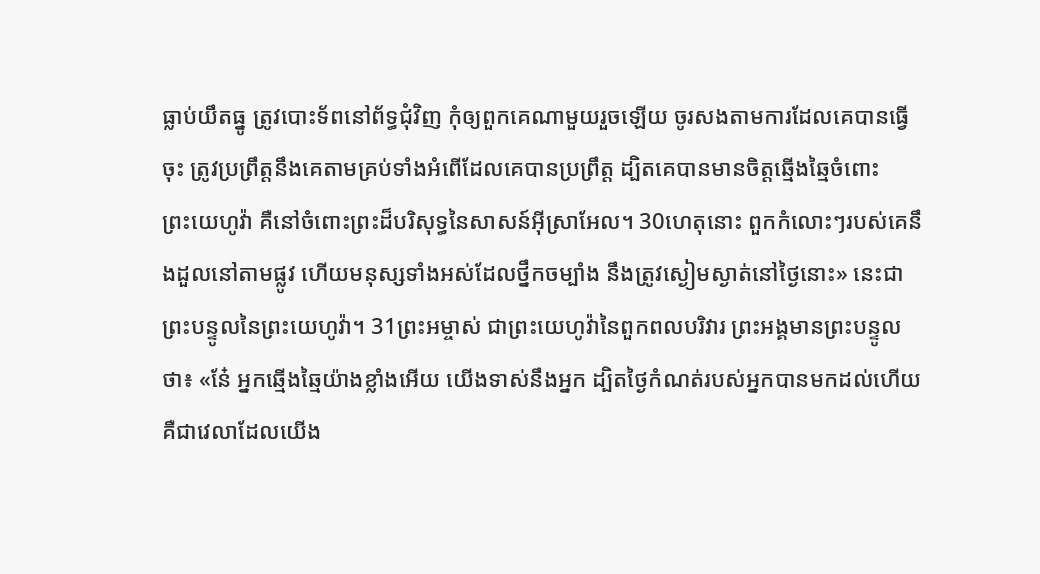ធ្លាប់យឹតធ្នូ ត្រូវបោះទ័ពនៅព័ទ្ធជុំ‌វិញ កុំឲ្យពួកគេណាមួយរួចឡើយ ចូរសងតាមការដែលគេបានធ្វើចុះ ត្រូវប្រព្រឹត្តនឹងគេតាមគ្រប់ទាំងអំពើដែលគេបានប្រព្រឹត្ត ដ្បិតគេបានមានចិត្តឆ្មើង‌ឆ្មៃចំពោះព្រះ‌យេហូវ៉ា គឺនៅចំពោះព្រះដ៏បរិសុទ្ធនៃសាសន៍អ៊ីស្រា‌អែល។ 30ហេតុនោះ ពួកកំលោះៗរបស់គេនឹងដួលនៅតាមផ្លូវ ហើយមនុស្សទាំងអស់ដែលថ្នឹកចម្បាំង នឹងត្រូវស្ងៀម‌ស្ងាត់នៅថ្ងៃនោះ» នេះជាព្រះ‌បន្ទូលនៃព្រះ‌យេហូវ៉ា។ 31ព្រះ‌អម្ចាស់ ជាព្រះ‌យេហូវ៉ានៃពួកពល‌បរិវារ ព្រះ‌អង្គមានព្រះ‌បន្ទូលថា៖ «នែ៎ អ្នកឆ្មើង‌ឆ្មៃយ៉ាងខ្លាំងអើយ យើងទាស់នឹងអ្នក ដ្បិតថ្ងៃកំណត់របស់អ្នកបានមកដល់ហើយ គឺជាវេលាដែលយើង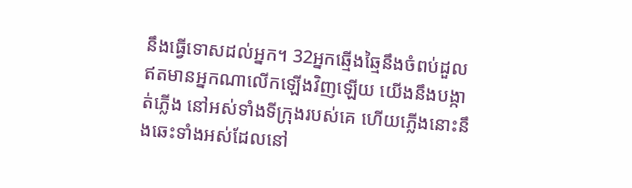នឹងធ្វើទោសដល់អ្នក។ 32អ្នកឆ្មើង‌ឆ្មៃនឹងចំពប់ដួល ឥតមានអ្នកណាលើកឡើងវិញឡើយ យើងនឹងបង្កាត់ភ្លើង នៅអស់ទាំងទីក្រុងរបស់គេ ហើយភ្លើងនោះនឹងឆេះទាំងអស់ដែលនៅ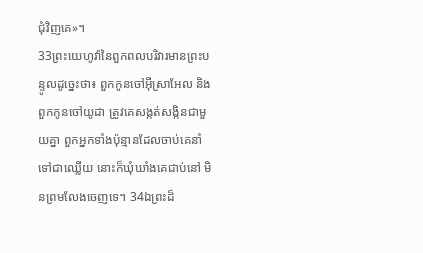ជុំ‌វិញគេ»។
33ព្រះ‌យេហូវ៉ានៃពួកពល‌បរិវារមានព្រះ‌បន្ទូលដូច្នេះថា៖ ពួកកូនចៅអ៊ីស្រា‌អែល និងពួកកូនចៅយូដា ត្រូវគេសង្កត់‌សង្កិនជា‌មួយគ្នា ពួកអ្នកទាំងប៉ុន្មានដែលចាប់គេនាំទៅជាឈ្លើយ នោះក៏ឃុំ‌ឃាំងគេជាប់នៅ មិនព្រមលែងចេញទេ។ 34ឯព្រះដ៏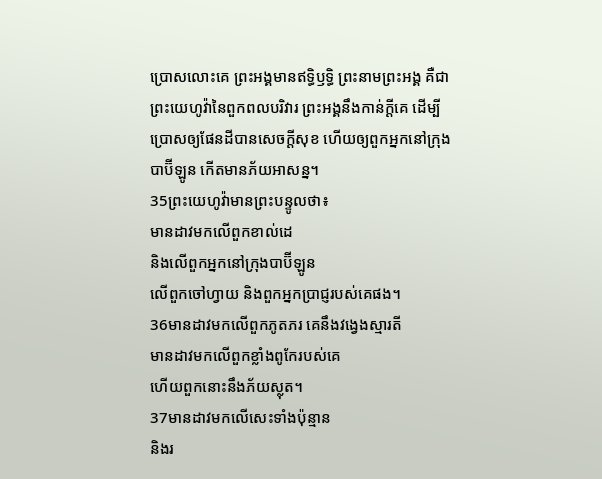ប្រោសលោះគេ ព្រះ‌អង្គមានឥទ្ធិ‌ឫទ្ធិ ព្រះ‌នាមព្រះ‌អង្គ គឺជាព្រះ‌យេហូវ៉ានៃពួកពល‌បរិវារ ព្រះ‌អង្គនឹងកាន់ក្ដីគេ ដើម្បីប្រោសឲ្យផែនដីបានសេចក្ដីសុខ ហើយឲ្យពួកអ្នកនៅក្រុងបាប៊ីឡូន កើតមានភ័យអាសន្ន។
35ព្រះ‌យេហូវ៉ាមានព្រះ‌បន្ទូលថា៖
មានដាវមកលើពួកខាល់ដេ
និងលើពួកអ្នកនៅក្រុងបាប៊ីឡូន
លើពួកចៅ‌ហ្វាយ និងពួកអ្នកប្រាជ្ញរបស់គេផង។
36មានដាវមកលើពួកភូត‌ភរ គេនឹងវង្វេងស្មារតី
មានដាវមកលើពួកខ្លាំងពូកែរបស់គេ
ហើយពួកនោះនឹងភ័យស្លុត។
37មានដាវមកលើសេះទាំងប៉ុន្មាន
និងរ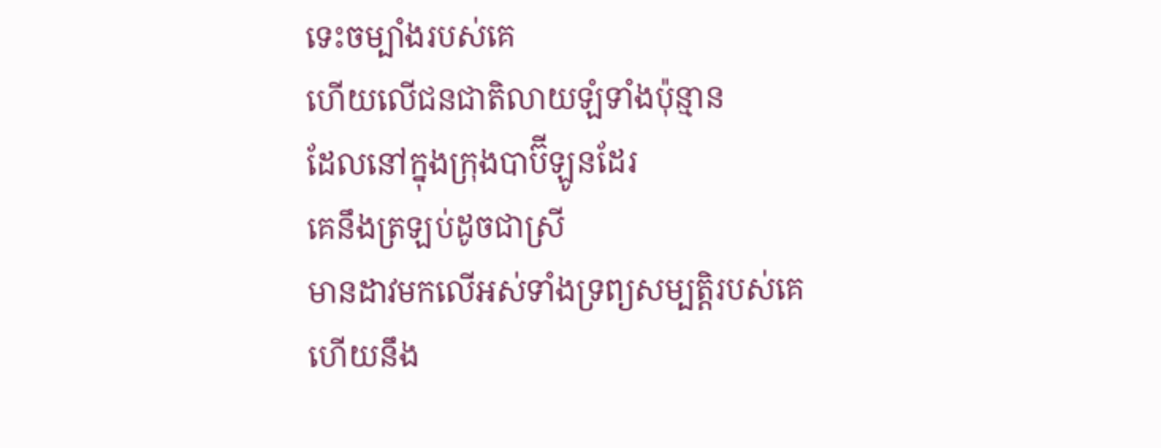ទេះចម្បាំងរបស់គេ
ហើយលើជនជាតិលាយ‌ឡំទាំងប៉ុន្មាន
ដែលនៅក្នុងក្រុងបាប៊ីឡូនដែរ
គេនឹងត្រឡប់ដូចជាស្រី
មានដាវមកលើអស់ទាំងទ្រព្យ‌សម្បត្តិរបស់គេ
ហើយនឹង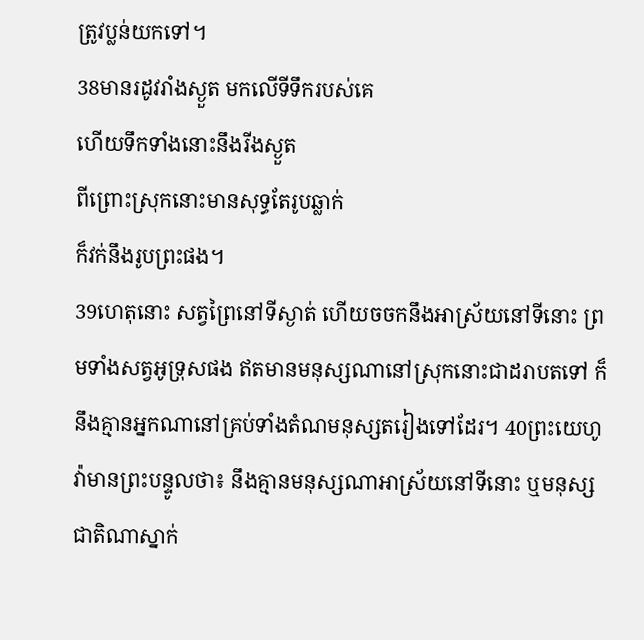ត្រូវប្លន់យកទៅ។
38មានរដូវរាំង‌ស្ងួត មកលើទីទឹករបស់គេ
ហើយទឹកទាំងនោះនឹងរីងស្ងួត
ពីព្រោះស្រុកនោះមានសុទ្ធតែរូបឆ្លាក់
ក៏វក់នឹងរូបព្រះផង។
39ហេតុនោះ សត្វព្រៃនៅទីស្ងាត់ ហើយចចកនឹងអាស្រ័យនៅទីនោះ ព្រមទាំងសត្វអូទ្រុសផង ឥតមានមនុស្សណានៅស្រុកនោះជាដរាបតទៅ ក៏នឹងគ្មានអ្នកណានៅគ្រប់ទាំងតំណមនុស្សតរៀងទៅដែរ។ 40ព្រះ‌យេហូវ៉ាមានព្រះ‌បន្ទូលថា៖ នឹងគ្មានមនុស្សណាអាស្រ័យនៅទីនោះ ឬមនុស្សជាតិណាស្នាក់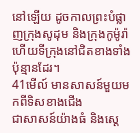នៅឡើយ ដូចកាលព្រះបំផ្លាញក្រុងសូដុម និងក្រុងកូម៉ូរ៉ា ហើយទីក្រុងនៅជិតខាងទាំងប៉ុន្មានដែរ។
41មើល៍ មានសាសន៍មួយមកពីទិសខាងជើង
ជាសាសន៍យ៉ាងធំ និងស្តេ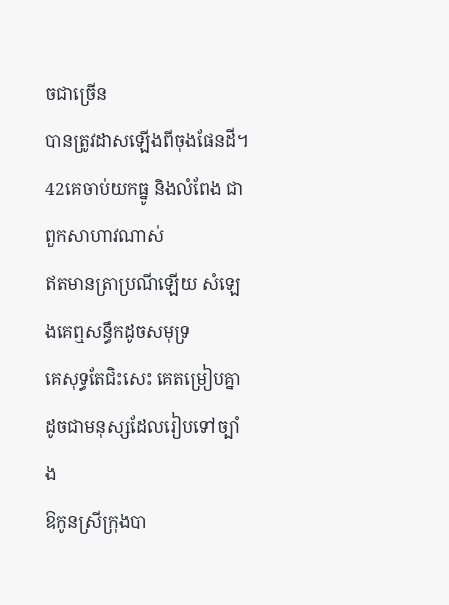ចជាច្រើន
បានត្រូវដាសឡើងពីចុងផែនដី។
42គេចាប់យកធ្នូ និងលំពែង ជាពួកសាហាវណាស់
ឥតមានត្រាប្រណីឡើយ សំឡេងគេឮសន្ធឹកដូចសមុទ្រ
គេសុទ្ធតែជិះសេះ គេតម្រៀបគ្នា
ដូចជាមនុស្សដែលរៀបទៅច្បាំង
ឱកូនស្រីក្រុងបា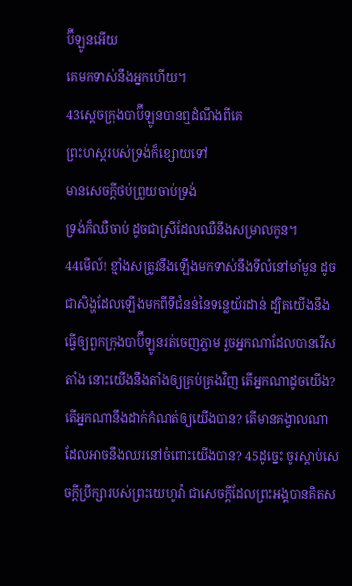ប៊ីឡូនអើយ
គេមកទាស់នឹងអ្នកហើយ។
43ស្តេចក្រុងបាប៊ីឡូនបានឮដំណឹងពីគេ
ព្រះ‌ហស្តរបស់ទ្រង់ក៏ខ្សោយទៅ
មានសេចក្ដីថប់ព្រួយចាប់ទ្រង់
ទ្រង់ក៏ឈឺចាប់ ដូចជាស្រីដែលឈឺនឹងសម្រាលកូន។
44មើល៍! ខ្មាំងសត្រូវនឹងឡើងមកទាស់នឹងទីលំនៅមាំ‌មួន ដូចជាសិង្ហដែលឡើងមកពីទីជំនន់នៃទន្លេយ័រដាន់ ដ្បិតយើងនឹងធ្វើឲ្យពួកក្រុងបាប៊ីឡូនរត់ចេញភ្លាម រួចអ្នកណាដែលបានរើសតាំង នោះយើងនឹងតាំងឲ្យគ្រប់‌គ្រងវិញ តើអ្នកណាដូចយើង? តើអ្នកណានឹងដាក់កំណត់ឲ្យយើងបាន? តើមានគង្វាលណាដែលអាចនឹងឈរនៅចំពោះយើងបាន? 45ដូច្នេះ ចូរស្តាប់សេចក្ដីប្រឹក្សារបស់ព្រះ‌យេហូវ៉ា ជាសេចក្ដីដែលព្រះ‌អង្គបានគិតស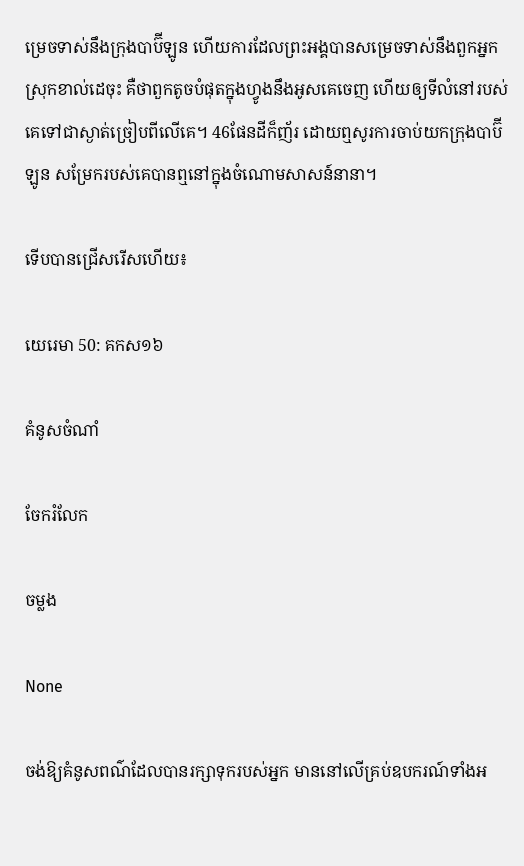ម្រេចទាស់នឹងក្រុងបាប៊ីឡូន ហើយការដែលព្រះ‌អង្គបានសម្រេចទាស់នឹងពួកអ្នកស្រុកខាល់ដេចុះ គឺថាពួកតូចបំផុតក្នុងហ្វូងនឹងអូសគេចេញ ហើយឲ្យទីលំនៅរបស់គេទៅជាស្ងាត់ច្រៀបពីលើគេ។ 46ផែនដីក៏ញ័រ ដោយឮសូរការចាប់យកក្រុងបាប៊ីឡូន សម្រែករបស់គេបានឮនៅក្នុងចំណោមសាសន៍នានា។

ទើបបានជ្រើសរើសហើយ៖

យេរេមា 50: គកស១៦

គំនូសចំណាំ

ចែករំលែក

ចម្លង

None

ចង់ឱ្យគំនូសពណ៌ដែលបានរក្សាទុករបស់អ្នក មាននៅលើគ្រប់ឧបករណ៍ទាំងអ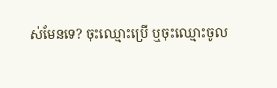ស់មែនទេ? ចុះឈ្មោះប្រើ ឬចុះឈ្មោះចូល